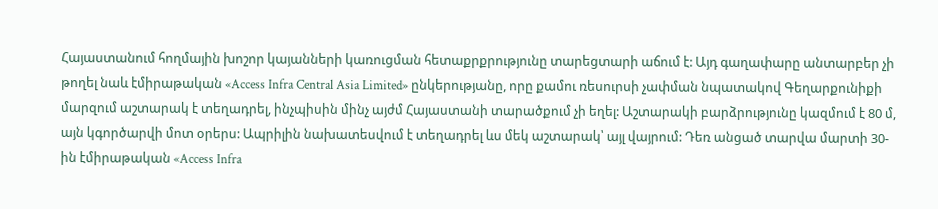Հայաստանում հողմային խոշոր կայանների կառուցման հետաքրքրությունը տարեցտարի աճում է: Այդ գաղափարը անտարբեր չի թողել նաև էմիրաթական «Access Infra Central Asia Limited» ընկերությանը, որը քամու ռեսուրսի չափման նպատակով Գեղարքունիքի մարզում աշտարակ է տեղադրել, ինչպիսին մինչ այժմ Հայաստանի տարածքում չի եղել: Աշտարակի բարձրությունը կազմում է 80 մ, այն կգործարվի մոտ օրերս: Ապրիլին նախատեսվում է տեղադրել ևս մեկ աշտարակ՝ այլ վայրում: Դեռ անցած տարվա մարտի 30-ին էմիրաթական «Access Infra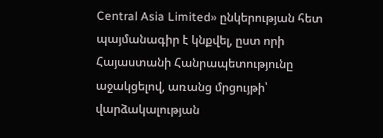Central Asia Limited» ընկերության հետ պայմանագիր է կնքվել, ըստ որի Հայաստանի Հանրապետությունը աջակցելով, առանց մրցույթի՝ վարձակալության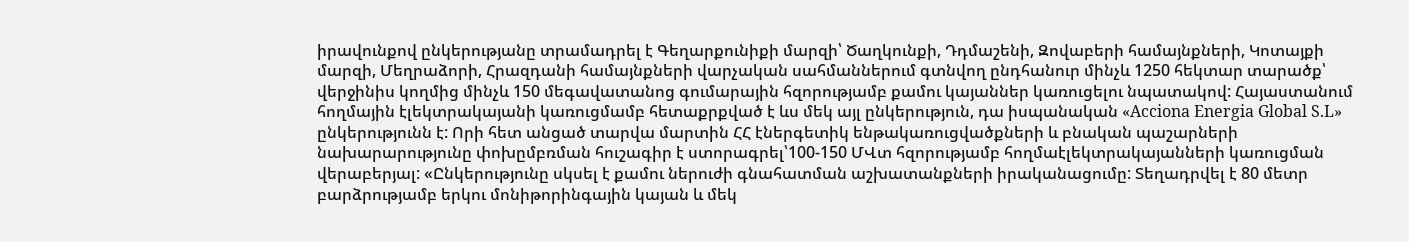իրավունքով ընկերությանը տրամադրել է Գեղարքունիքի մարզի՝ Ծաղկունքի, Դդմաշենի, Զովաբերի համայնքների, Կոտայքի մարզի, Մեղրաձորի, Հրազդանի համայնքների վարչական սահմաններում գտնվող ընդհանուր մինչև 1250 հեկտար տարածք՝ վերջինիս կողմից մինչև 150 մեգավատանոց գումարային հզորությամբ քամու կայաններ կառուցելու նպատակով: Հայաստանում հողմային էլեկտրակայանի կառուցմամբ հետաքրքված է ևս մեկ այլ ընկերություն, դա իսպանական «Acciona Energia Global S.L» ընկերությունն է: Որի հետ անցած տարվա մարտին ՀՀ էներգետիկ ենթակառուցվածքների և բնական պաշարների նախարարությունը փոխըմբռման հուշագիր է ստորագրել՝100-150 ՄՎտ հզորությամբ հողմաէլեկտրակայանների կառուցման վերաբերյալ: «Ընկերությունը սկսել է քամու ներուժի գնահատման աշխատանքների իրականացումը: Տեղադրվել է 80 մետր բարձրությամբ երկու մոնիթորինգային կայան և մեկ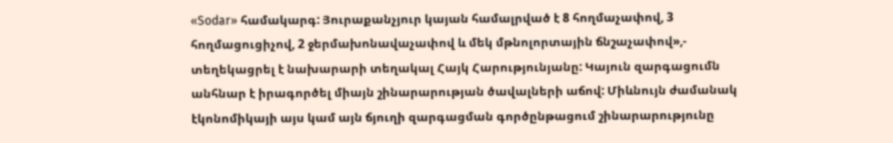«Sodar» համակարգ: Յուրաքանչյուր կայան համալրված է 8 հողմաչափով, 3 հողմացուցիչով, 2 ջերմախոնավաչափով և մեկ մթնոլորտային ճնշաչափով»,- տեղեկացրել է նախարարի տեղակալ Հայկ Հարությունյանը: Կայուն զարգացումն անհնար է իրագործել միայն շինարարության ծավալների աճով: Միևնույն ժամանակ էկոնոմիկայի այս կամ այն ճյուղի զարգացման գործընթացում շինարարությունը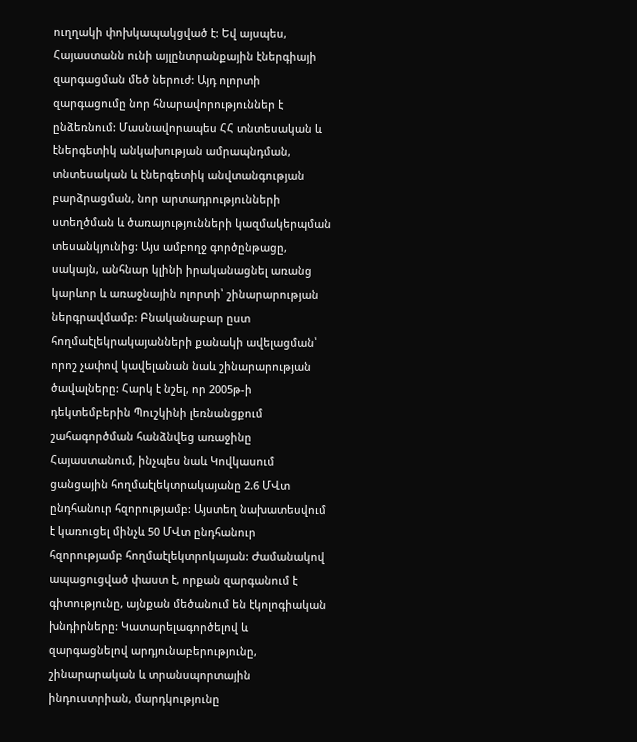ուղղակի փոխկապակցված է: Եվ այսպես, Հայաստանն ունի այլընտրանքային էներգիայի զարգացման մեծ ներուժ: Այդ ոլորտի զարգացումը նոր հնարավորություններ է ընձեռնում: Մասնավորապես ՀՀ տնտեսական և էներգետիկ անկախության ամրապնդման, տնտեսական և էներգետիկ անվտանգության բարձրացման, նոր արտադրությունների ստեղծման և ծառայությունների կազմակերպման տեսանկյունից: Այս ամբողջ գործընթացը, սակայն, անհնար կլինի իրականացնել առանց կարևոր և առաջնային ոլորտի՝ շինարարության ներգրավմամբ: Բնականաբար ըստ հողմաէլեկրակայանների քանակի ավելացման՝ որոշ չափով կավելանան նաև շինարարության ծավալները: Հարկ է նշել, որ 2005թ-ի դեկտեմբերին Պուշկինի լեռնանցքում շահագործման հանձնվեց առաջինը Հայաստանում, ինչպես նաև Կովկասում ցանցային հողմաէլեկտրակայանը 2.6 ՄՎտ ընդհանուր հզորությամբ: Այստեղ նախատեսվում է կառուցել մինչև 50 ՄՎտ ընդհանուր հզորությամբ հողմաէլեկտրոկայան: Ժամանակով ապացուցված փաստ է, որքան զարգանում է գիտությունը, այնքան մեծանում են էկոլոգիական խնդիրները: Կատարելագործելով և զարգացնելով արդյունաբերությունը, շինարարական և տրանսպորտային ինդուստրիան, մարդկությունը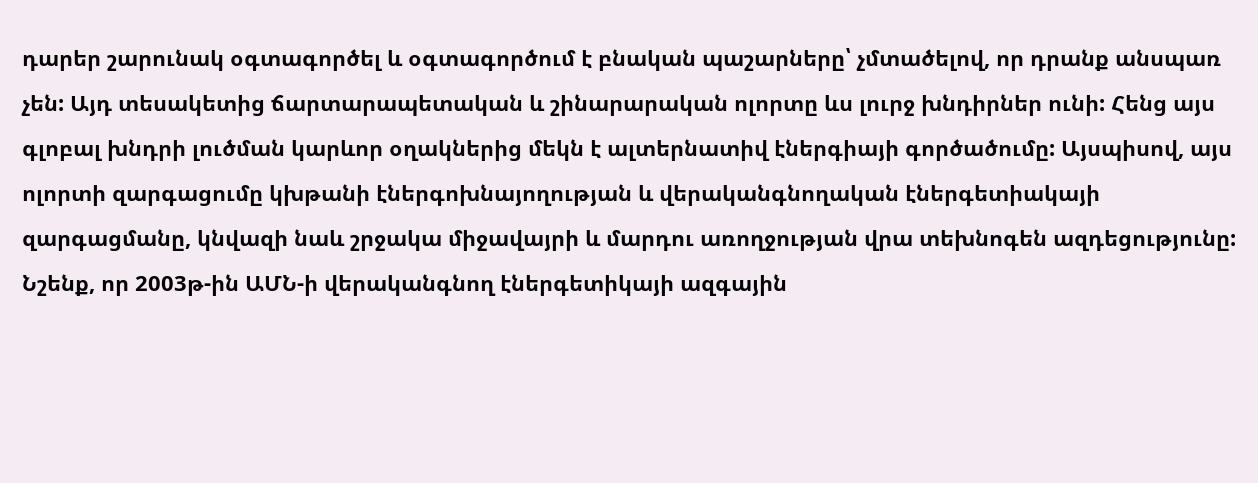դարեր շարունակ օգտագործել և օգտագործում է բնական պաշարները՝ չմտածելով, որ դրանք անսպառ չեն: Այդ տեսակետից ճարտարապետական և շինարարական ոլորտը ևս լուրջ խնդիրներ ունի: Հենց այս գլոբալ խնդրի լուծման կարևոր օղակներից մեկն է ալտերնատիվ էներգիայի գործածումը: Այսպիսով, այս ոլորտի զարգացումը կխթանի էներգոխնայողության և վերականգնողական էներգետիակայի զարգացմանը, կնվազի նաև շրջակա միջավայրի և մարդու առողջության վրա տեխնոգեն ազդեցությունը: Նշենք, որ 2003թ-ին ԱՄՆ-ի վերականգնող էներգետիկայի ազգային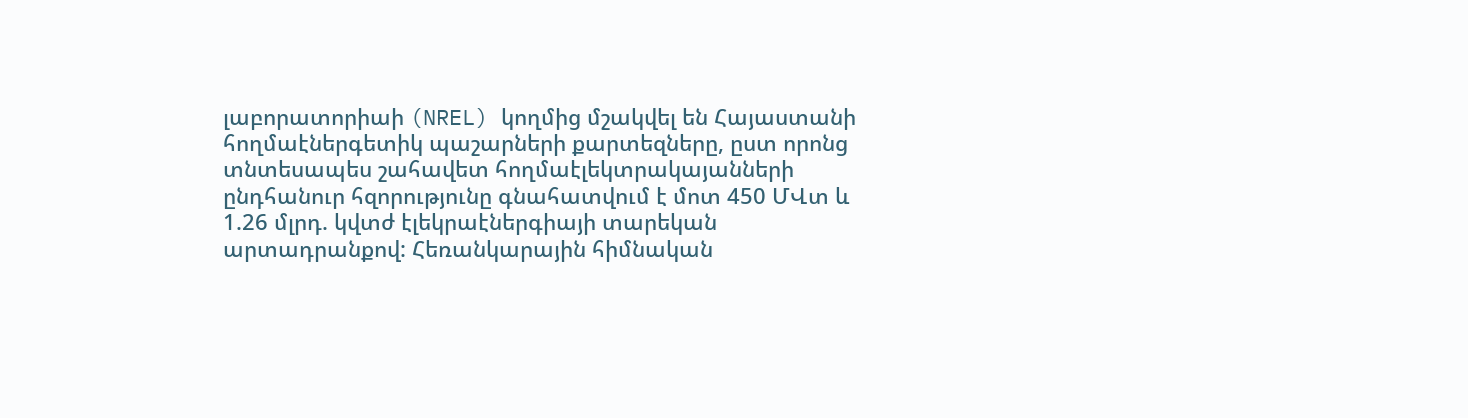լաբորատորիաի (NREL) կողմից մշակվել են Հայաստանի հողմաէներգետիկ պաշարների քարտեզները, ըստ որոնց տնտեսապես շահավետ հողմաէլեկտրակայանների ընդհանուր հզորությունը գնահատվում է մոտ 450 ՄՎտ և 1.26 մլրդ. կվտժ էլեկրաէներգիայի տարեկան արտադրանքով: Հեռանկարային հիմնական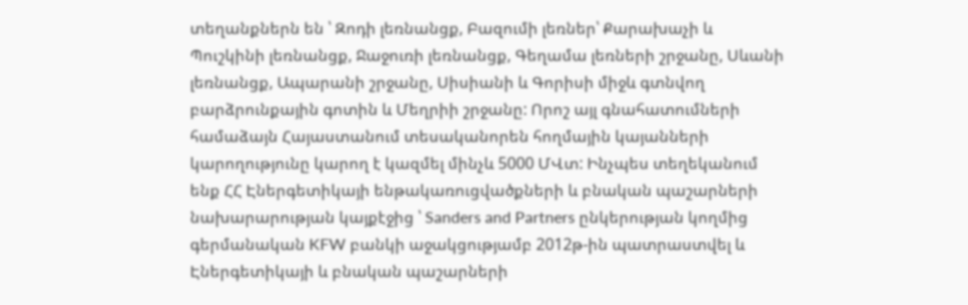տեղանքներն են ՝ Զոդի լեռնանցք, Բազումի լեռներ՝ Քարախաչի և Պուշկինի լեռնանցք, Ջաջուռի լեռնանցք, Գեղամա լեռների շրջանը, Սևանի լեռնանցք, Ապարանի շրջանը, Սիսիանի և Գորիսի միջև գտնվող բարձրունքային գոտին և Մեղրիի շրջանը: Որոշ այլ գնահատումների համաձայն Հայաստանում տեսականորեն հողմային կայանների կարողությունը կարող է կազմել մինչև 5000 ՄՎտ: Ինչպես տեղեկանում ենք ՀՀ Էներգետիկայի ենթակառուցվածքների և բնական պաշարների նախարարության կայքէջից ՝ Sanders and Partners ընկերության կողմից գերմանական KFW բանկի աջակցությամբ 2012թ-ին պատրաստվել և Էներգետիկայի և բնական պաշարների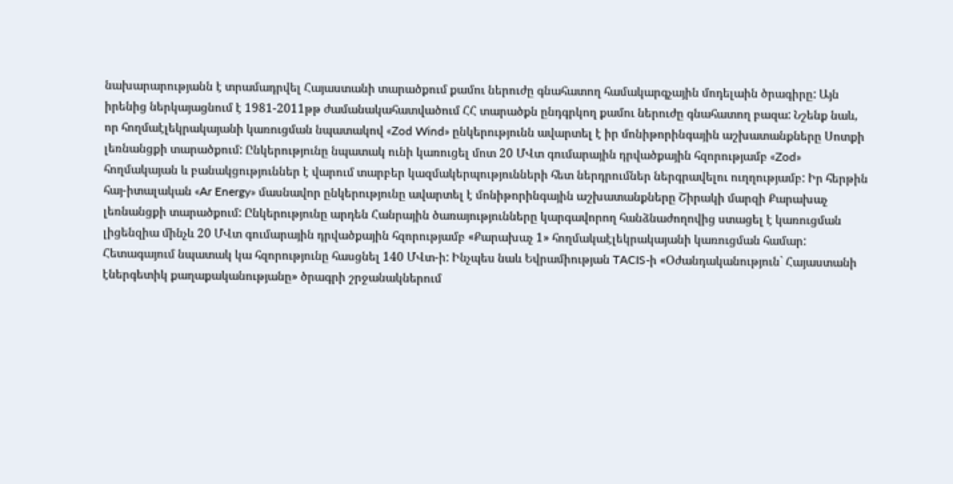նախարարությանն է տրամադրվել Հայաստանի տարածքում քամու ներուժը գնահատող համակարգչային մոդելաին ծրագիրը: Այն իրենից ներկայացնում է 1981-2011թթ ժամանակահատվածում ՀՀ տարածքն ընդգրկող քամու ներուժը գնահատող բազա: Նշենք նաև, որ հողմաէլեկրակայանի կառուցման նպատակով «Zod Wind» ընկերությունն ավարտել է իր մոնիթորինգային աշխատանքները Սոտքի լեռնանցքի տարածքում: Ընկերությունը նպատակ ունի կառուցել մոտ 20 ՄՎտ գումարային դրվածքային հզորությամբ «Zod» հողմակայան և բանակցություններ է վարում տարբեր կազմակերպությունների հետ ներդրումներ ներգրավելու ուղղությամբ: Իր հերթին հայ-իտալական «Ar Energy» մասնավոր ընկերությունը ավարտել է մոնիթորինգային աշխատանքները Շիրակի մարզի Քարախաչ լեռնանցքի տարածքում: Ընկերությունը արդեն Հանրային ծառայությունները կարգավորող հանձնաժողովից ստացել է կառուցման լիցենզիա մինչև 20 ՄՎտ գումարային դրվածքային հզորությամբ «Քարախաչ 1» հողմակաէլեկրակայանի կառուցման համար: Հետագայում նպատակ կա հզորությունը հասցնել 140 ՄՎտ-ի: Ինչպես նաև Եվրամիության TACIS-ի «Օժանդականություն` Հայաստանի էներգետիկ քաղաքականությանը» ծրագրի շրջանակներում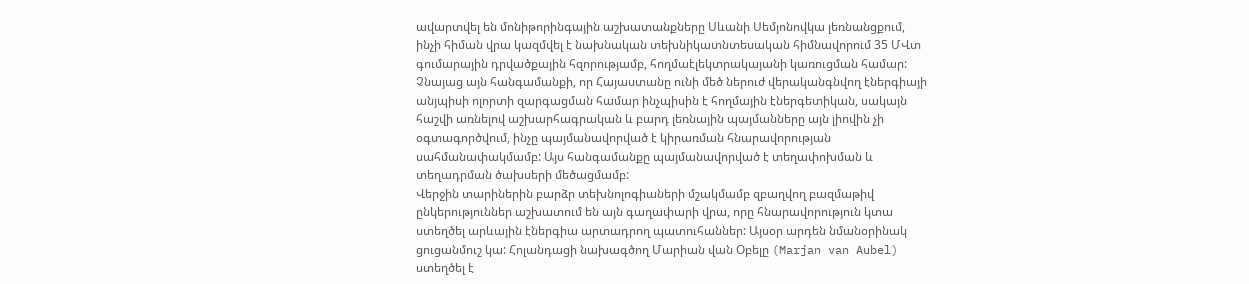ավարտվել են մոնիթորինգային աշխատանքները Սևանի Սեմյոնովկա լեռնանցքում, ինչի հիման վրա կազմվել է նախնական տեխնիկատնտեսական հիմնավորում 35 ՄՎտ գումարային դրվածքային հզորությամբ, հողմաէլեկտրակայանի կառուցման համար: Չնայաց այն հանգամանքի, որ Հայաստանը ունի մեծ ներուժ վերականգնվող էներգիայի անյպիսի ոլորտի զարգացման համար ինչպիսին է հողմային էներգետիկան, սակայն հաշվի առնելով աշխարհագրական և բարդ լեռնային պայմանները այն լիովին չի օգտագործվում, ինչը պայմանավորված է կիրառման հնարավորության սահմանափակմամբ: Այս հանգամանքը պայմանավորված է տեղափոխման և տեղադրման ծախսերի մեծացմամբ:
Վերջին տարիներին բարձր տեխնոլոգիաների մշակմամբ զբաղվող բազմաթիվ ընկերություններ աշխատում են այն գաղափարի վրա, որը հնարավորություն կտա ստեղծել արևային էներգիա արտադրող պատուհաններ: Այսօր արդեն նմանօրինակ ցուցանմուշ կա: Հոլանդացի նախագծող Մարիան վան Օբելը (Marjan van Aubel) ստեղծել է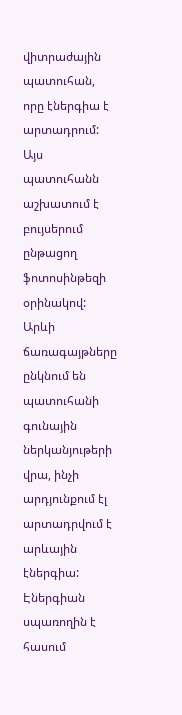վիտրաժային պատուհան, որը էներգիա է արտադրում: Այս պատուհանն աշխատում է բույսերում ընթացող ֆոտոսինթեզի օրինակով: Արևի ճառագայթները ընկնում են պատուհանի գունային ներկանյութերի վրա, ինչի արդյունքում էլ արտադրվում է արևային էներգիա: Էներգիան սպառողին է հասում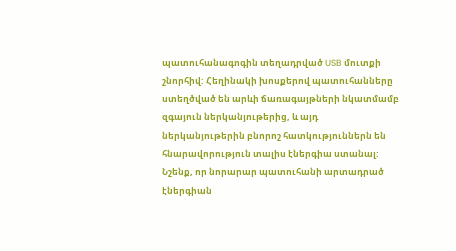պատուհանագոգին տեղադրված USB մուտքի շնորհիվ: Հեղինակի խոսքերով պատուհանները ստեղծված են արևի ճառագայթների նկատմամբ զգայուն ներկանյութերից, և այդ ներկանյութերին բնորոշ հատկություններն են հնարավորություն տալիս էներգիա ստանալ: Նշենք, որ նորարար պատուհանի արտադրած էներգիան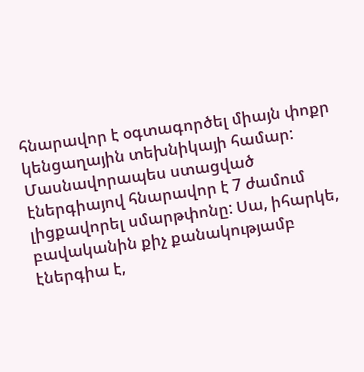հնարավոր է օգտագործել միայն փոքր կենցաղային տեխնիկայի համար: Մասնավորապես ստացված էներգիայով հնարավոր է 7 ժամում լիցքավորել սմարթփոնը: Սա, իհարկե, բավականին քիչ քանակությամբ էներգիա է,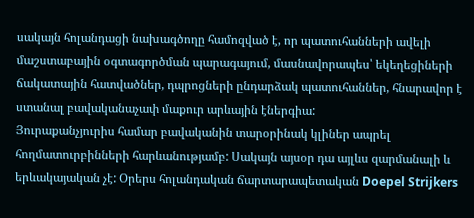սակայն հոլանդացի նախագծողը համոզված է, որ պատուհանների ավելի մաշստաբային օգտագործման պարագայում, մասնավորապես՝ եկեղեցիների ճակատային հատվածներ, դպրոցների ընդարձակ պատուհաններ, հնարավոր է ստանալ բավականաչափ մաքուր արևային էներգիա:
Յուրաքանչյուրիս համար բավականին տարօրինակ կլիներ ապրել հողմատուրբինների հարևանությամբ: Սակայն այսօր դա այլևս զարմանալի և երևակայական չէ: Օրերս հոլանդական ճարտարապետական Doepel Strijkers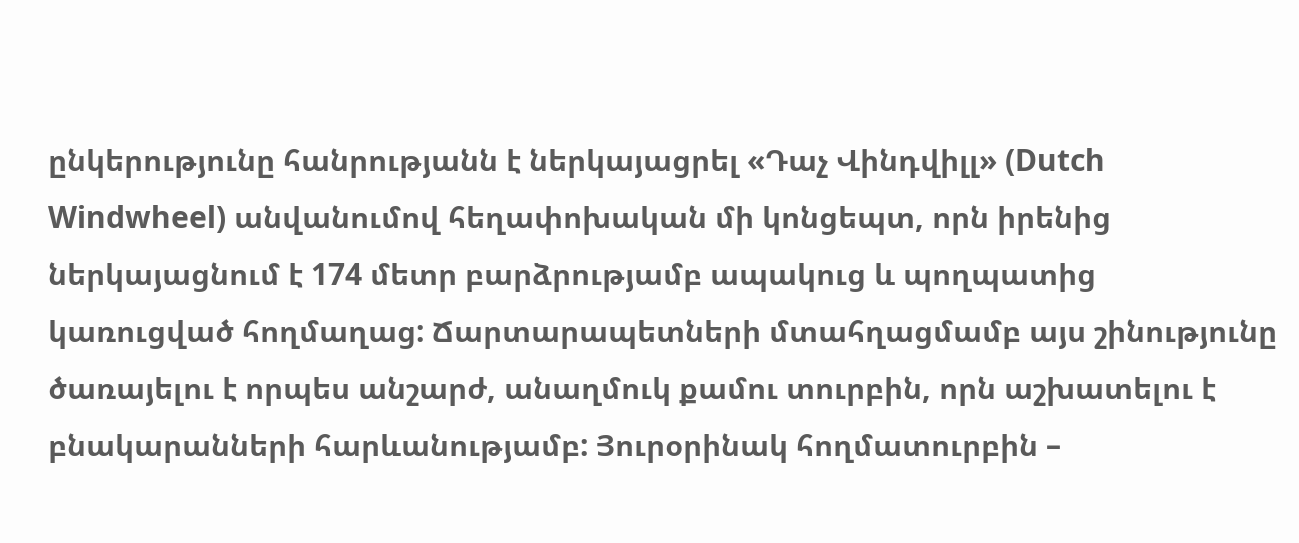ընկերությունը հանրությանն է ներկայացրել «Դաչ Վինդվիլլ» (Dutch Windwheel) անվանումով հեղափոխական մի կոնցեպտ, որն իրենից ներկայացնում է 174 մետր բարձրությամբ ապակուց և պողպատից կառուցված հողմաղաց: Ճարտարապետների մտահղացմամբ այս շինությունը ծառայելու է որպես անշարժ, անաղմուկ քամու տուրբին, որն աշխատելու է բնակարանների հարևանությամբ: Յուրօրինակ հողմատուրբին –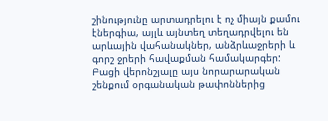շինությունը արտադրելու է ոչ միայն քամու էներգիա, այլև այնտեղ տեղադրվելու են արևային վահանակներ, անձրևաջրերի և գորշ ջրերի հավաքման համակարգեր: Բացի վերոնշյալը այս նորարարական շենքում օրգանական թափոններից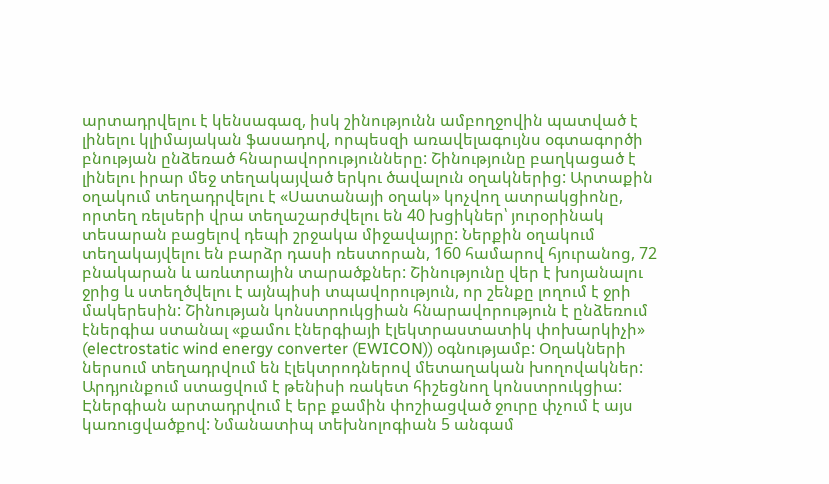արտադրվելու է կենսագազ, իսկ շինությունն ամբողջովին պատված է լինելու կլիմայական ֆասադով, որպեսզի առավելագույնս օգտագործի բնության ընձեռած հնարավորությունները: Շինությունը բաղկացած է լինելու իրար մեջ տեղակայված երկու ծավալուն օղակներից: Արտաքին օղակում տեղադրվելու է «Սատանայի օղակ» կոչվող ատրակցիոնը, որտեղ ռելսերի վրա տեղաշարժվելու են 40 խցիկներ՝ յուրօրինակ տեսարան բացելով դեպի շրջակա միջավայրը: Ներքին օղակում տեղակայվելու են բարձր դասի ռեստորան, 160 համարով հյուրանոց, 72 բնակարան և առևտրային տարածքներ: Շինությունը վեր է խոյանալու ջրից և ստեղծվելու է այնպիսի տպավորություն, որ շենքը լողում է ջրի մակերեսին: Շինության կոնստրուկցիան հնարավորություն է ընձեռում էներգիա ստանալ «քամու էներգիայի էլեկտրաստատիկ փոխարկիչի» (electrostatic wind energy converter (EWICON)) օգնությամբ: Օղակների ներսում տեղադրվում են էլեկտրոդներով մետաղական խողովակներ: Արդյունքում ստացվում է թենիսի ռակետ հիշեցնող կոնստրուկցիա: Էներգիան արտադրվում է երբ քամին փոշիացված ջուրը փչում է այս կառուցվածքով: Նմանատիպ տեխնոլոգիան 5 անգամ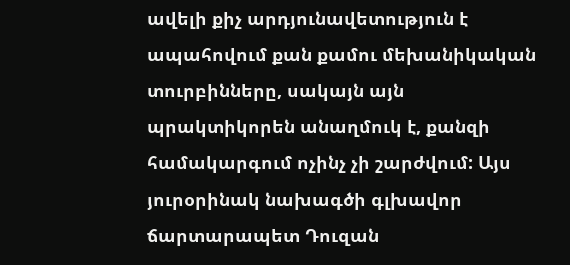ավելի քիչ արդյունավետություն է ապահովում քան քամու մեխանիկական տուրբինները, սակայն այն պրակտիկորեն անաղմուկ է, քանզի համակարգում ոչինչ չի շարժվում: Այս յուրօրինակ նախագծի գլխավոր ճարտարապետ Դուզան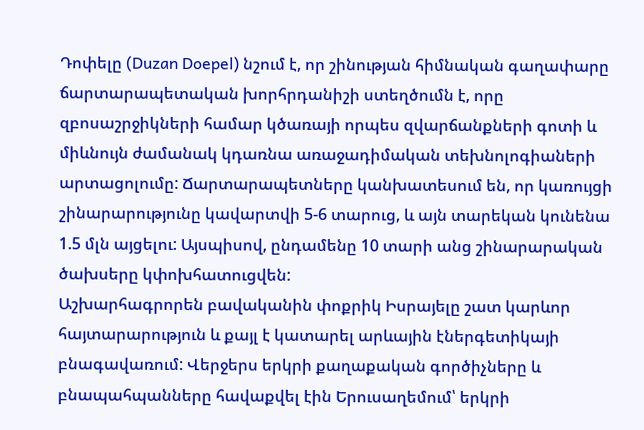Դոփելը (Duzan Doepel) նշում է, որ շինության հիմնական գաղափարը ճարտարապետական խորհրդանիշի ստեղծումն է, որը զբոսաշրջիկների համար կծառայի որպես զվարճանքների գոտի և միևնույն ժամանակ կդառնա առաջադիմական տեխնոլոգիաների արտացոլումը: Ճարտարապետները կանխատեսում են, որ կառույցի շինարարությունը կավարտվի 5-6 տարուց, և այն տարեկան կունենա 1.5 մլն այցելու: Այսպիսով, ընդամենը 10 տարի անց շինարարական ծախսերը կփոխհատուցվեն:
Աշխարհագրորեն բավականին փոքրիկ Իսրայելը շատ կարևոր հայտարարություն և քայլ է կատարել արևային էներգետիկայի բնագավառում: Վերջերս երկրի քաղաքական գործիչները և բնապահպանները հավաքվել էին Երուսաղեմում՝ երկրի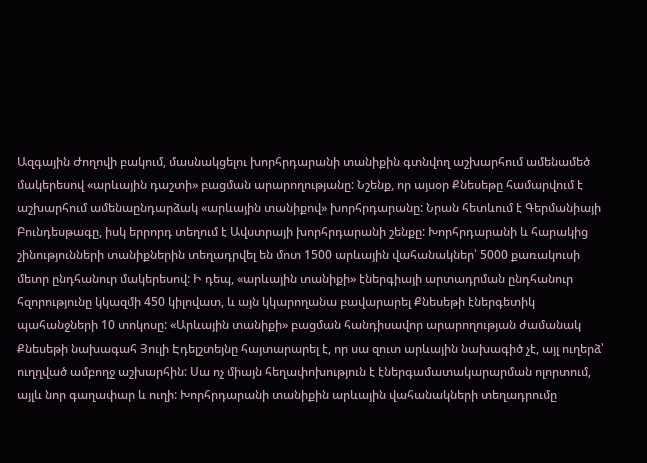Ազգային Ժողովի բակում, մասնակցելու խորհրդարանի տանիքին գտնվող աշխարհում ամենամեծ մակերեսով «արևային դաշտի» բացման արարողությանը: Նշենք, որ այսօր Քնեսեթը համարվում է աշխարհում ամենաընդարձակ «արևային տանիքով» խորհրդարանը: Նրան հետևում է Գերմանիայի Բունդեսթագը, իսկ երրորդ տեղում է Ավստրայի խորհրդարանի շենքը: Խորհրդարանի և հարակից շինությունների տանիքներին տեղադրվել են մոտ 1500 արևային վահանակներ՝ 5000 քառակուսի մետր ընդհանուր մակերեսով: Ի դեպ, «արևային տանիքի» էներգիայի արտադրման ընդհանուր հզորությունը կկազմի 450 կիլովատ, և այն կկարողանա բավարարել Քնեսեթի էներգետիկ պահանջների 10 տոկոսը: «Արևային տանիքի» բացման հանդիսավոր արարողության ժամանակ Քնեսեթի նախագահ Յուլի Էդելշտեյնը հայտարարել է, որ սա զուտ արևային նախագիծ չէ, այլ ուղերձ՝ ուղղված ամբողջ աշխարհին: Սա ոչ միայն հեղափոխություն է էներգամատակարարման ոլորտում, այլև նոր գաղափար և ուղի: Խորհրդարանի տանիքին արևային վահանակների տեղադրումը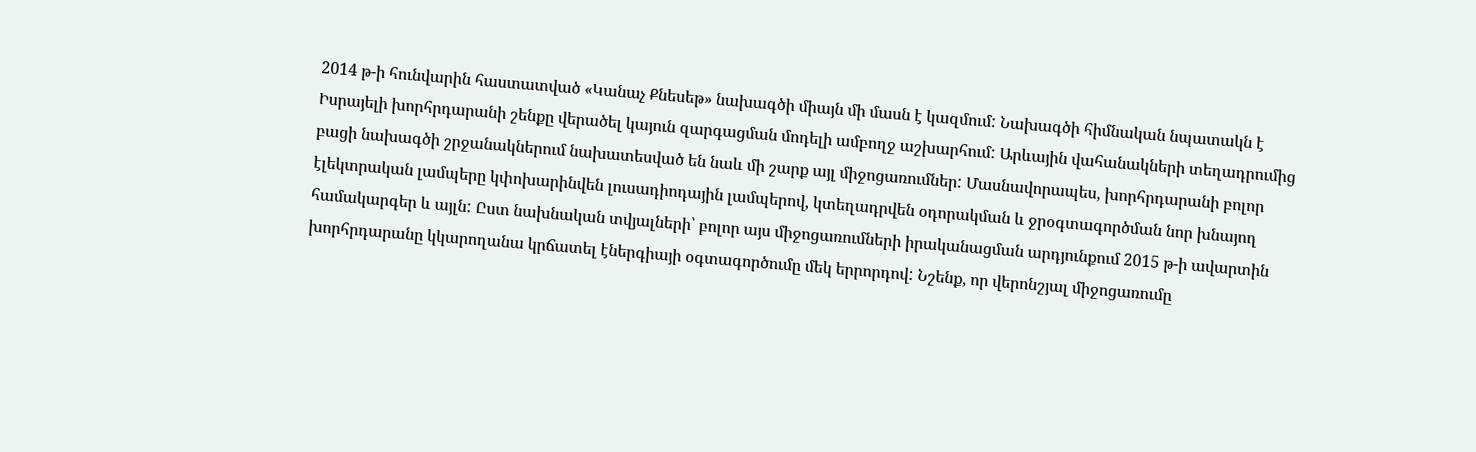2014 թ-ի հունվարին հաստատված «Կանաչ Քնեսեթ» նախագծի միայն մի մասն է կազմում: Նախագծի հիմնական նպատակն է Իսրայելի խորհրդարանի շենքը վերածել կայուն զարգացման մոդելի ամբողջ աշխարհում: Արևային վահանակների տեղադրումից բացի նախագծի շրջանակներում նախատեսված են նաև մի շարք այլ միջոցառումներ: Մասնավորապես, խորհրդարանի բոլոր էլեկտրական լամպերը կփոխարինվեն լուսադիոդային լամպերով, կտեղադրվեն օդորակման և ջրօգտագործման նոր խնայող համակարգեր և այլն: Ըստ նախնական տվյալների՝ բոլոր այս միջոցառումների իրականացման արդյունքում 2015 թ-ի ավարտին խորհրդարանը կկարողանա կրճատել էներգիայի օգտագործումը մեկ երրորդով: Նշենք, որ վերոնշյալ միջոցառումը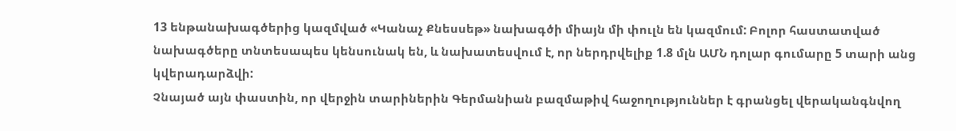13 ենթանախագծերից կազմված «Կանաչ Քնեսսեթ» նախագծի միայն մի փուլն են կազմում: Բոլոր հաստատված նախագծերը տնտեսապես կենսունակ են, և նախատեսվում է, որ ներդրվելիք 1.8 մլն ԱՄՆ դոլար գումարը 5 տարի անց կվերադարձվի:
Չնայած այն փաստին, որ վերջին տարիներին Գերմանիան բազմաթիվ հաջողություններ է գրանցել վերականգնվող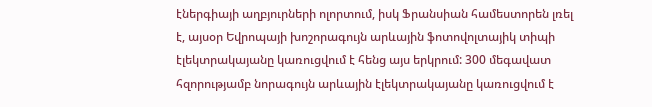էներգիայի աղբյուրների ոլորտում, իսկ Ֆրանսիան համեստորեն լռել է, այսօր Եվրոպայի խոշորագույն արևային ֆոտովոլտայիկ տիպի էլեկտրակայանը կառուցվում է հենց այս երկրում: 300 մեգավատ հզորությամբ նորագույն արևային էլեկտրակայանը կառուցվում է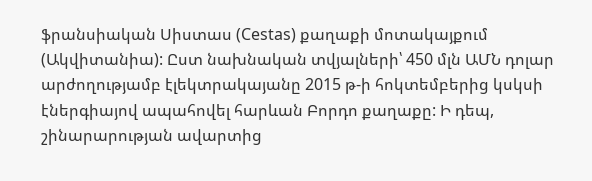ֆրանսիական Սիստաս (Cestas) քաղաքի մոտակայքում (Ակվիտանիա): Ըստ նախնական տվյալների՝ 450 մլն ԱՄՆ դոլար արժողությամբ էլեկտրակայանը 2015 թ-ի հոկտեմբերից կսկսի էներգիայով ապահովել հարևան Բորդո քաղաքը: Ի դեպ, շինարարության ավարտից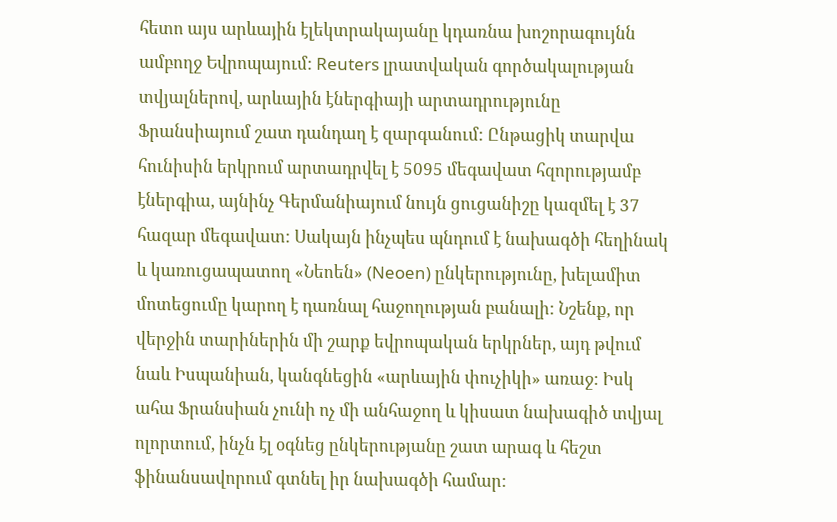հետո այս արևային էլեկտրակայանը կդառնա խոշորագույնն ամբողջ Եվրոպայում: Reuters լրատվական գործակալության տվյալներով, արևային էներգիայի արտադրությունը Ֆրանսիայում շատ դանդաղ է զարգանում: Ընթացիկ տարվա հունիսին երկրում արտադրվել է 5095 մեգավատ հզորությամբ էներգիա, այնինչ Գերմանիայում նույն ցուցանիշը կազմել է 37 հազար մեգավատ: Սակայն ինչպես պնդում է նախագծի հեղինակ և կառուցապատող «Նեոեն» (Neoen) ընկերությունը, խելամիտ մոտեցումը կարող է դառնալ հաջողության բանալի: Նշենք, որ վերջին տարիներին մի շարք եվրոպական երկրներ, այդ թվում նաև Իսպանիան, կանգնեցին «արևային փուչիկի» առաջ: Իսկ ահա Ֆրանսիան չունի ոչ մի անհաջող և կիսատ նախագիծ տվյալ ոլորտում, ինչն էլ օգնեց ընկերությանը շատ արագ և հեշտ ֆինանսավորում գտնել իր նախագծի համար: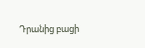Դրանից բացի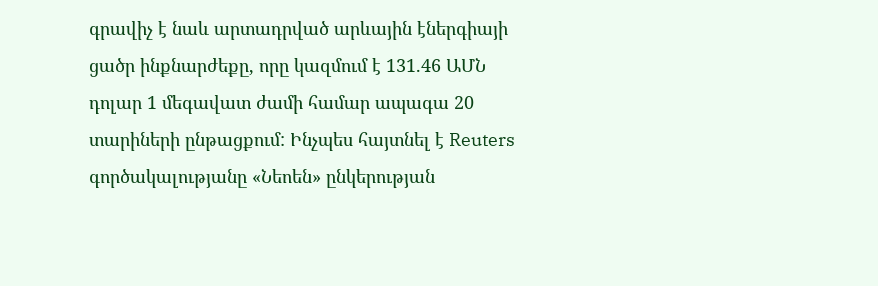գրավիչ է նաև արտադրված արևային էներգիայի ցածր ինքնարժեքը, որը կազմում է 131.46 ԱՄՆ դոլար 1 մեգավատ ժամի համար ապագա 20 տարիների ընթացքում: Ինչպես հայտնել է Reuters գործակալությանը «Նեոեն» ընկերության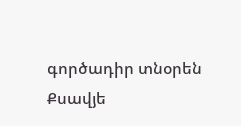գործադիր տնօրեն Քսավյե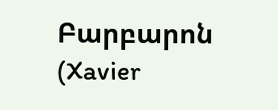Բարբարոն (Xavier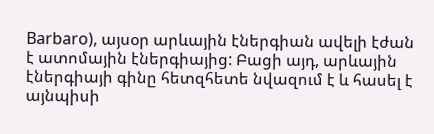Barbaro), այսօր արևային էներգիան ավելի էժան է ատոմային էներգիայից: Բացի այդ, արևային էներգիայի գինը հետզհետե նվազում է և հասել է այնպիսի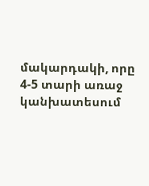մակարդակի, որը 4-5 տարի առաջ կանխատեսում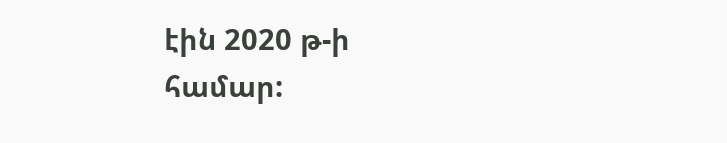էին 2020 թ-ի համար: